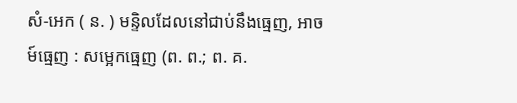សំ-អេក ( ន. ) មន្ទិលដែលនៅជាប់នឹងធ្មេញ, អាចម៍ធ្មេញ : សម្អេកធ្មេញ (ព. ព.; ព. គ.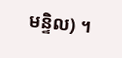មន្ទិល) ។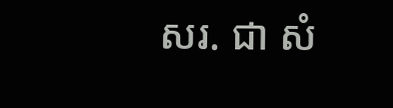សរ. ជា សំ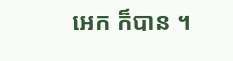អេក ក៏បាន ។